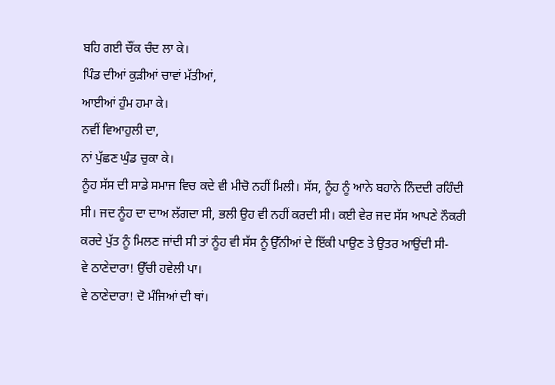ਬਹਿ ਗਈ ਚੌਂਕ ਚੰਦ ਲਾ ਕੇ।
ਪਿੰਡ ਦੀਆਂ ਕੁੜੀਆਂ ਚਾਵਾਂ ਮੱਤੀਆਂ,
ਆਈਆਂ ਹੁੰਮ ਹਮਾ ਕੇ।
ਨਵੀਂ ਵਿਆਹੁਲੀ ਦਾ,
ਨਾਂ ਪੁੱਛਣ ਘੁੰਡ ਚੁਕਾ ਕੇ।
ਨੂੰਹ ਸੱਸ ਦੀ ਸਾਡੇ ਸਮਾਜ ਵਿਚ ਕਦੇ ਵੀ ਮੀਚੋ ਨਹੀਂ ਮਿਲੀ। ਸੱਸ, ਨੂੰਹ ਨੂੰ ਆਨੇ ਬਹਾਨੇ ਨਿੰਦਦੀ ਰਹਿੰਦੀ ਸੀ। ਜਦ ਨੂੰਹ ਦਾ ਦਾਅ ਲੱਗਦਾ ਸੀ, ਭਲੀ ਉਹ ਵੀ ਨਹੀਂ ਕਰਦੀ ਸੀ। ਕਈ ਵੇਰ ਜਦ ਸੱਸ ਆਪਣੇ ਨੌਕਰੀ ਕਰਦੇ ਪੁੱਤ ਨੂੰ ਮਿਲਣ ਜਾਂਦੀ ਸੀ ਤਾਂ ਨੂੰਹ ਵੀ ਸੱਸ ਨੂੰ ਉੱਨੀਆਂ ਦੇ ਇੱਕੀ ਪਾਉਣ ਤੇ ਉਤਰ ਆਉਂਦੀ ਸੀ-
ਵੇ ਠਾਣੇਦਾਰਾ! ਉੱਚੀ ਹਵੇਲੀ ਪਾ।
ਵੇ ਠਾਣੇਦਾਰਾ! ਦੋ ਮੰਜਿਆਂ ਦੀ ਥਾਂ।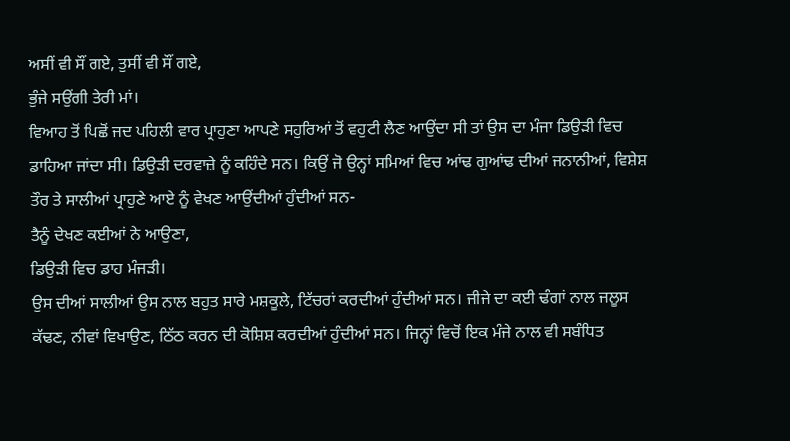ਅਸੀਂ ਵੀ ਸੌਂ ਗਏ, ਤੁਸੀਂ ਵੀ ਸੌਂ ਗਏ,
ਭੁੰਜੇ ਸਉਂਗੀ ਤੇਰੀ ਮਾਂ।
ਵਿਆਹ ਤੋਂ ਪਿਛੋਂ ਜਦ ਪਹਿਲੀ ਵਾਰ ਪ੍ਰਾਹੁਣਾ ਆਪਣੇ ਸਹੁਰਿਆਂ ਤੋਂ ਵਹੁਟੀ ਲੈਣ ਆਉਂਦਾ ਸੀ ਤਾਂ ਉਸ ਦਾ ਮੰਜਾ ਡਿਉੜੀ ਵਿਚ ਡਾਹਿਆ ਜਾਂਦਾ ਸੀ। ਡਿਉੜੀ ਦਰਵਾਜ਼ੇ ਨੂੰ ਕਹਿੰਦੇ ਸਨ। ਕਿਉਂ ਜੋ ਉਨ੍ਹਾਂ ਸਮਿਆਂ ਵਿਚ ਆਂਢ ਗੁਆਂਢ ਦੀਆਂ ਜਨਾਨੀਆਂ, ਵਿਸ਼ੇਸ਼ ਤੌਰ ਤੇ ਸਾਲੀਆਂ ਪ੍ਰਾਹੁਣੇ ਆਏ ਨੂੰ ਵੇਖਣ ਆਉਂਦੀਆਂ ਹੁੰਦੀਆਂ ਸਨ-
ਤੈਨੂੰ ਦੇਖਣ ਕਈਆਂ ਨੇ ਆਉਣਾ,
ਡਿਉੜੀ ਵਿਚ ਡਾਹ ਮੰਜੜੀ।
ਉਸ ਦੀਆਂ ਸਾਲੀਆਂ ਉਸ ਨਾਲ ਬਹੁਤ ਸਾਰੇ ਮਸ਼ਕੂਲੇ, ਟਿੱਚਰਾਂ ਕਰਦੀਆਂ ਹੁੰਦੀਆਂ ਸਨ। ਜੀਜੇ ਦਾ ਕਈ ਢੰਗਾਂ ਨਾਲ ਜਲੂਸ ਕੱਢਣ, ਨੀਵਾਂ ਵਿਖਾਉਣ, ਠਿੱਠ ਕਰਨ ਦੀ ਕੋਸ਼ਿਸ਼ ਕਰਦੀਆਂ ਹੁੰਦੀਆਂ ਸਨ। ਜਿਨ੍ਹਾਂ ਵਿਚੋਂ ਇਕ ਮੰਜੇ ਨਾਲ ਵੀ ਸਬੰਧਿਤ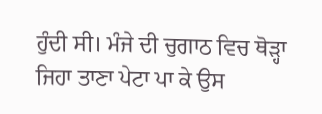ਹੁੰਦੀ ਸੀ। ਮੰਜੇ ਦੀ ਚੁਗਾਠ ਵਿਚ ਥੋੜ੍ਹਾ ਜਿਹਾ ਤਾਣਾ ਪੇਟਾ ਪਾ ਕੇ ਉਸ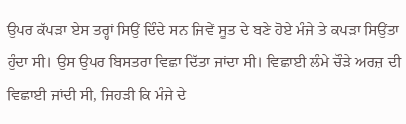ਉਪਰ ਕੱਪੜਾ ਏਸ ਤਰ੍ਹਾਂ ਸਿਉਂ ਦਿੰਦੇ ਸਨ ਜਿਵੇਂ ਸੂਤ ਦੇ ਬਣੇ ਹੋਏ ਮੰਜੇ ਤੇ ਕਪੜਾ ਸਿਉਂਤਾ ਹੁੰਦਾ ਸੀ। ਉਸ ਉਪਰ ਬਿਸਤਰਾ ਵਿਛਾ ਦਿੱਤਾ ਜਾਂਦਾ ਸੀ। ਵਿਛਾਈ ਲੰਮੇ ਚੌੜੇ ਅਰਜ਼ ਦੀ ਵਿਛਾਈ ਜਾਂਦੀ ਸੀ, ਜਿਹੜੀ ਕਿ ਮੰਜੇ ਦੇ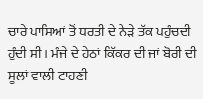ਚਾਰੇ ਪਾਸਿਆਂ ਤੋਂ ਧਰਤੀ ਦੇ ਨੇੜੇ ਤੱਕ ਪਹੁੰਚਦੀ ਹੁੰਦੀ ਸੀ। ਮੰਜੇ ਦੇ ਹੇਠਾਂ ਕਿੱਕਰ ਦੀ ਜਾਂ ਬੋਰੀ ਦੀ ਸੂਲਾਂ ਵਾਲੀ ਟਾਹਣੀ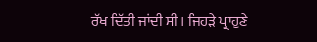ਰੱਖ ਦਿੱਤੀ ਜਾਂਦੀ ਸੀ। ਜਿਹੜੇ ਪ੍ਰਾਹੁਣੇ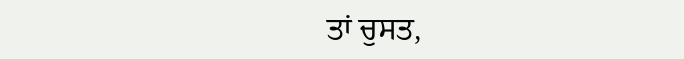ਤਾਂ ਚੁਸਤ,